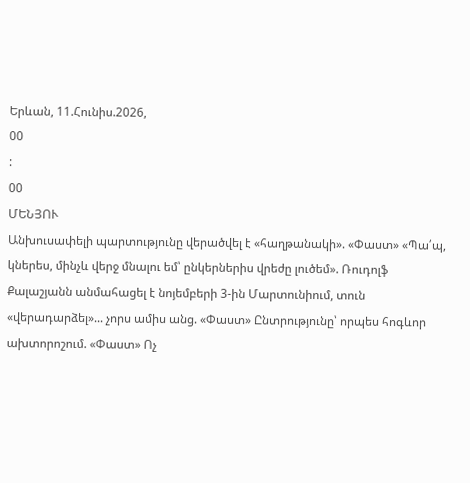Երևան, 11.Հունիս.2026,
00
:
00
ՄԵՆՅՈՒ
Անխուսափելի պարտությունը վերածվել է «հաղթանակի». «Փաստ» «Պա՛պ, կներես, մինչև վերջ մնալու եմ՝ ընկերներիս վրեժը լուծեմ». Ռուդոլֆ Քալաշյանն անմահացել է նոյեմբերի 3-ին Մարտունիում, տուն «վերադարձել»... չորս ամիս անց. «Փաստ» Ընտրությունը՝ որպես հոգևոր ախտորոշում. «Փաստ» Ոչ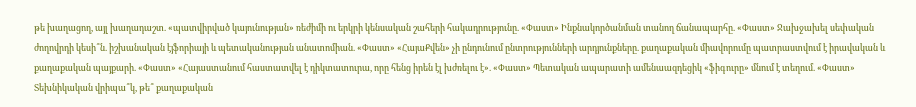թե խաղացող, այլ խաղադաշտ. «պատվիրված կայունության» ռեժիմի ու երկրի կենսական շահերի հակադրությունը. «Փաստ» Ինքնակործանման տանող ճանապարհը. «Փաստ» Ջախջախել սեփական ժողովրդի կեսի՞ն. իշխանական էյֆորիայի և պետականության անատոմիան. «Փաստ» «ՀայաՔվեն» չի ընդունում ընտրությունների արդյունքները. քաղաքական միավորումը պատրաստվում է իրավական և քաղաքական պայքարի. «Փաստ» «Հայաստանում հաստատվել է դիկտատուրա, որը հենց իրեն էլ խժռելու է». «Փաստ» Պետական ապարատի ամենաազդեցիկ «ֆիգուրը» մնում է տեղում. «Փաստ» Տեխնիկական վրիպա՞կ, թե՞ քաղաքական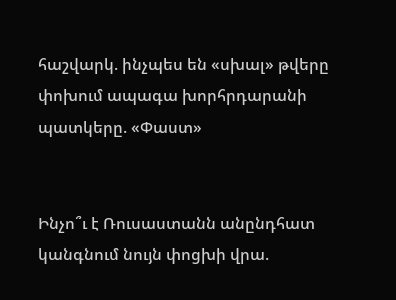հաշվարկ. ինչպես են «սխալ» թվերը փոխում ապագա խորհրդարանի պատկերը. «Փաստ»


Ինչո՞ւ է Ռուսաստանն անընդհատ կանգնում նույն փոցխի վրա.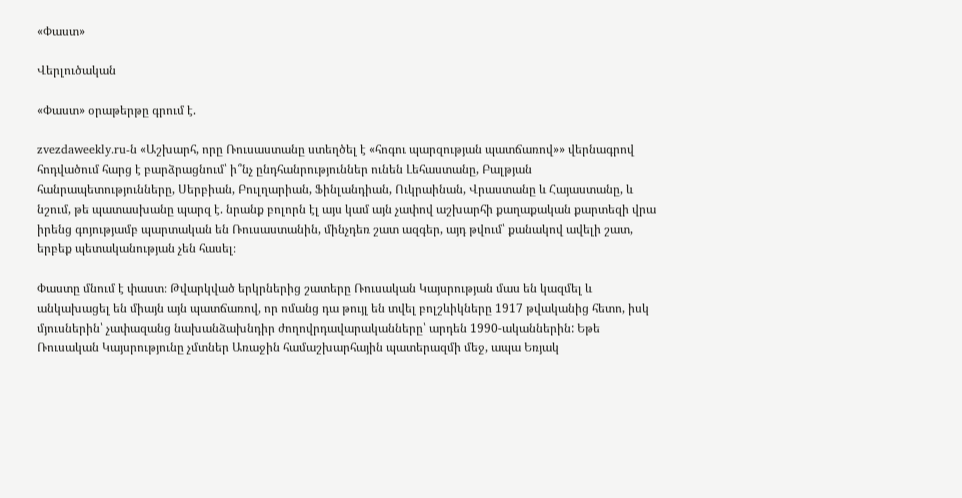«Փաստ»

Վերլուծական

«Փաստ» օրաթերթը գրում է.

zvezdaweekly.ru-ն «Աշխարհ, որը Ռուսաստանը ստեղծել է «հոգու պարզության պատճառով»» վերնագրով հոդվածում հարց է բարձրացնում՝ ի՞նչ ընդհանրություններ ունեն Լեհաստանը, Բալթյան հանրապետությունները, Սերբիան, Բուլղարիան, Ֆինլանդիան, Ուկրաինան, Վրաստանը և Հայաստանը, և նշում, թե պատասխանը պարզ է. նրանք բոլորն էլ այս կամ այն չափով աշխարհի քաղաքական քարտեզի վրա իրենց գոյությամբ պարտական են Ռուսաստանին, մինչդեռ շատ ազգեր, այդ թվում՝ քանակով ավելի շատ, երբեք պետականության չեն հասել։

Փաստը մնում է փաստ։ Թվարկված երկրներից շատերը Ռուսական Կայսրության մաս են կազմել և անկախացել են միայն այն պատճառով, որ ոմանց դա թույլ են տվել բոլշևիկները 1917 թվականից հետո, իսկ մյուսներին՝ չափազանց նախանձախնդիր ժողովրդավարականները՝ արդեն 1990-ականներին: Եթե Ռուսական Կայսրությունը չմտներ Առաջին համաշխարհային պատերազմի մեջ, ապա Եռյակ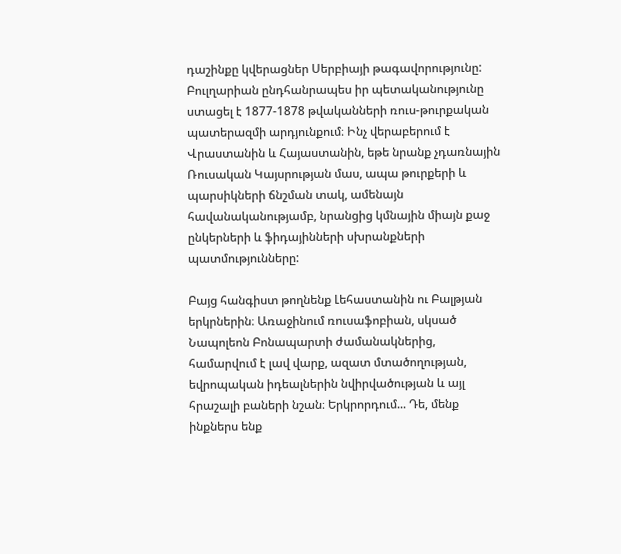դաշինքը կվերացներ Սերբիայի թագավորությունը: Բուլղարիան ընդհանրապես իր պետականությունը ստացել է 1877-1878 թվականների ռուս-թուրքական պատերազմի արդյունքում։ Ինչ վերաբերում է Վրաստանին և Հայաստանին, եթե նրանք չդառնային Ռուսական Կայսրության մաս, ապա թուրքերի և պարսիկների ճնշման տակ, ամենայն հավանականությամբ, նրանցից կմնային միայն քաջ ընկերների և ֆիդայինների սխրանքների պատմությունները:

Բայց հանգիստ թողնենք Լեհաստանին ու Բալթյան երկրներին։ Առաջինում ռուսաֆոբիան, սկսած Նապոլեոն Բոնապարտի ժամանակներից, համարվում է լավ վարք, ազատ մտածողության, եվրոպական իդեալներին նվիրվածության և այլ հրաշալի բաների նշան։ Երկրորդում... Դե, մենք ինքներս ենք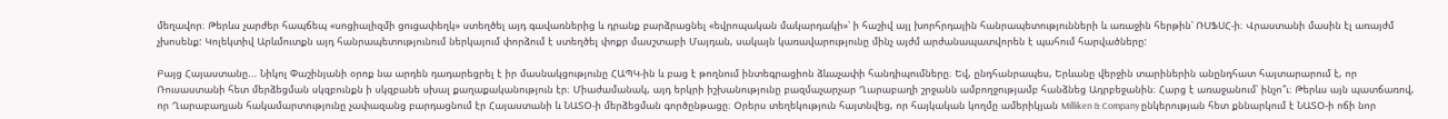մեղավոր։ Թերևս չարժեր հապճեպ «սոցիալիզմի ցուցափեղկ» ստեղծել այդ գավառներից և դրանք բարձրացնել «եվրոպական մակարդակի»՝ ի հաշիվ այլ խորհրդային հանրապետությունների և առաջին հերթին՝ ՌՍՖՍՀ-ի։ Վրաստանի մասին էլ առայժմ չխոսենք: Կոլեկտիվ Արևմուտքն այդ հանրապետությունում ներկայում փորձում է ստեղծել փոքր մասշտաբի Մայդան, սակայն կառավարությունը մինչ այժմ արժանապատվորեն է պահում հարվածները:

Բայց Հայաստանը... Նիկոլ Փաշինյանի օրոք նա արդեն դադարեցրել է իր մասնակցությունը ՀԱՊԿ-ին և բաց է թողնում ինտեգրացիոն ձևաչափի հանդիպումները։ Եվ, ընդհանրապես, Երևանը վերջին տարիներին անընդհատ հայտարարում է, որ Ռուսաստանի հետ մերձեցման սկզբունքն ի սկզբանե սխալ քաղաքականություն էր։ Միաժամանակ, այդ երկրի իշխանությունը բազմաչարչար Ղարաբաղի շրջանն ամբողջությամբ հանձնեց Ադրբեջանին։ Հարց է առաջանում՝ ինչո՞ւ։ Թերևս այն պատճառով, որ Ղարաբաղյան հակամարտությունը չափազանց բարդացնում էր Հայաստանի և ՆԱՏՕ-ի մերձեցման գործընթացը։ Օրերս տեղեկություն հայտնվեց, որ հայկական կողմը ամերիկյան Milliken & Company ընկերության հետ քննարկում է ՆԱՏՕ-ի ոճի նոր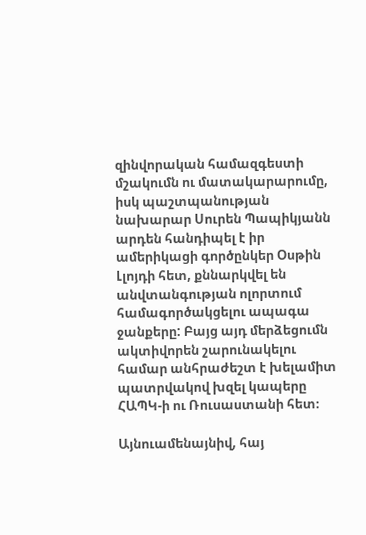զինվորական համազգեստի մշակումն ու մատակարարումը, իսկ պաշտպանության նախարար Սուրեն Պապիկյանն արդեն հանդիպել է իր ամերիկացի գործընկեր Օսթին Լլոյդի հետ, քննարկվել են անվտանգության ոլորտում համագործակցելու ապագա ջանքերը: Բայց այդ մերձեցումն ակտիվորեն շարունակելու համար անհրաժեշտ է խելամիտ պատրվակով խզել կապերը ՀԱՊԿ-ի ու Ռուսաստանի հետ։

Այնուամենայնիվ, հայ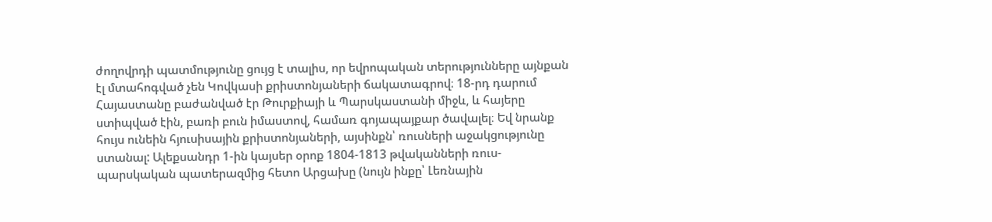ժողովրդի պատմությունը ցույց է տալիս, որ եվրոպական տերությունները այնքան էլ մտահոգված չեն Կովկասի քրիստոնյաների ճակատագրով։ 18-րդ դարում Հայաստանը բաժանված էր Թուրքիայի և Պարսկաստանի միջև, և հայերը ստիպված էին, բառի բուն իմաստով, համառ գոյապայքար ծավալել։ Եվ նրանք հույս ունեին հյուսիսային քրիստոնյաների, այսինքն՝ ռուսների աջակցությունը ստանալ: Ալեքսանդր 1-ին կայսեր օրոք 1804-1813 թվականների ռուս-պարսկական պատերազմից հետո Արցախը (նույն ինքը՝ Լեռնային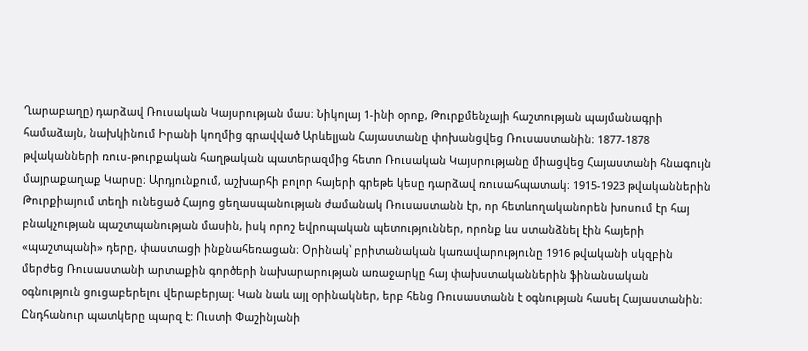Ղարաբաղը) դարձավ Ռուսական Կայսրության մաս։ Նիկոլայ 1-ինի օրոք, Թուրքմենչայի հաշտության պայմանագրի համաձայն, նախկինում Իրանի կողմից գրավված Արևելյան Հայաստանը փոխանցվեց Ռուսաստանին։ 1877-1878 թվականների ռուս-թուրքական հաղթական պատերազմից հետո Ռուսական Կայսրությանը միացվեց Հայաստանի հնագույն մայրաքաղաք Կարսը։ Արդյունքում, աշխարհի բոլոր հայերի գրեթե կեսը դարձավ ռուսահպատակ։ 1915-1923 թվականներին Թուրքիայում տեղի ունեցած Հայոց ցեղասպանության ժամանակ Ռուսաստանն էր, որ հետևողականորեն խոսում էր հայ բնակչության պաշտպանության մասին, իսկ որոշ եվրոպական պետություններ, որոնք ևս ստանձնել էին հայերի «պաշտպանի» դերը, փաստացի ինքնահեռացան։ Օրինակ՝ բրիտանական կառավարությունը 1916 թվականի սկզբին մերժեց Ռուսաստանի արտաքին գործերի նախարարության առաջարկը հայ փախստականներին ֆինանսական օգնություն ցուցաբերելու վերաբերյալ։ Կան նաև այլ օրինակներ, երբ հենց Ռուսաստանն է օգնության հասել Հայաստանին։ Ընդհանուր պատկերը պարզ է: Ուստի Փաշինյանի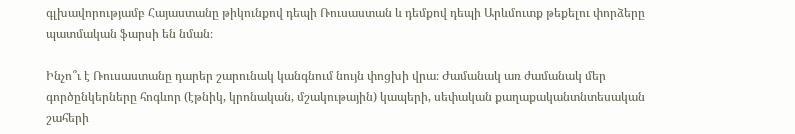գլխավորությամբ Հայաստանը թիկունքով դեպի Ռուսաստան և դեմքով դեպի Արևմուտք թեքելու փորձերը պատմական ֆարսի են նման։

Ինչո՞ւ է Ռուսաստանը դարեր շարունակ կանգնում նույն փոցխի վրա։ Ժամանակ առ ժամանակ մեր գործընկերները հոգևոր (էթնիկ, կրոնական, մշակութային) կապերի, սեփական քաղաքականտնտեսական շահերի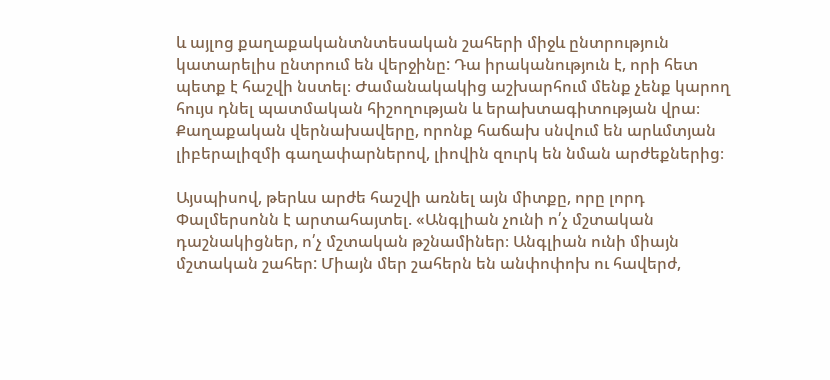և այլոց քաղաքականտնտեսական շահերի միջև ընտրություն կատարելիս ընտրում են վերջինը: Դա իրականություն է, որի հետ պետք է հաշվի նստել։ Ժամանակակից աշխարհում մենք չենք կարող հույս դնել պատմական հիշողության և երախտագիտության վրա։ Քաղաքական վերնախավերը, որոնք հաճախ սնվում են արևմտյան լիբերալիզմի գաղափարներով, լիովին զուրկ են նման արժեքներից։

Այսպիսով, թերևս արժե հաշվի առնել այն միտքը, որը լորդ Փալմերսոնն է արտահայտել. «Անգլիան չունի ո՛չ մշտական դաշնակիցներ, ո՛չ մշտական թշնամիներ։ Անգլիան ունի միայն մշտական շահեր: Միայն մեր շահերն են անփոփոխ ու հավերժ,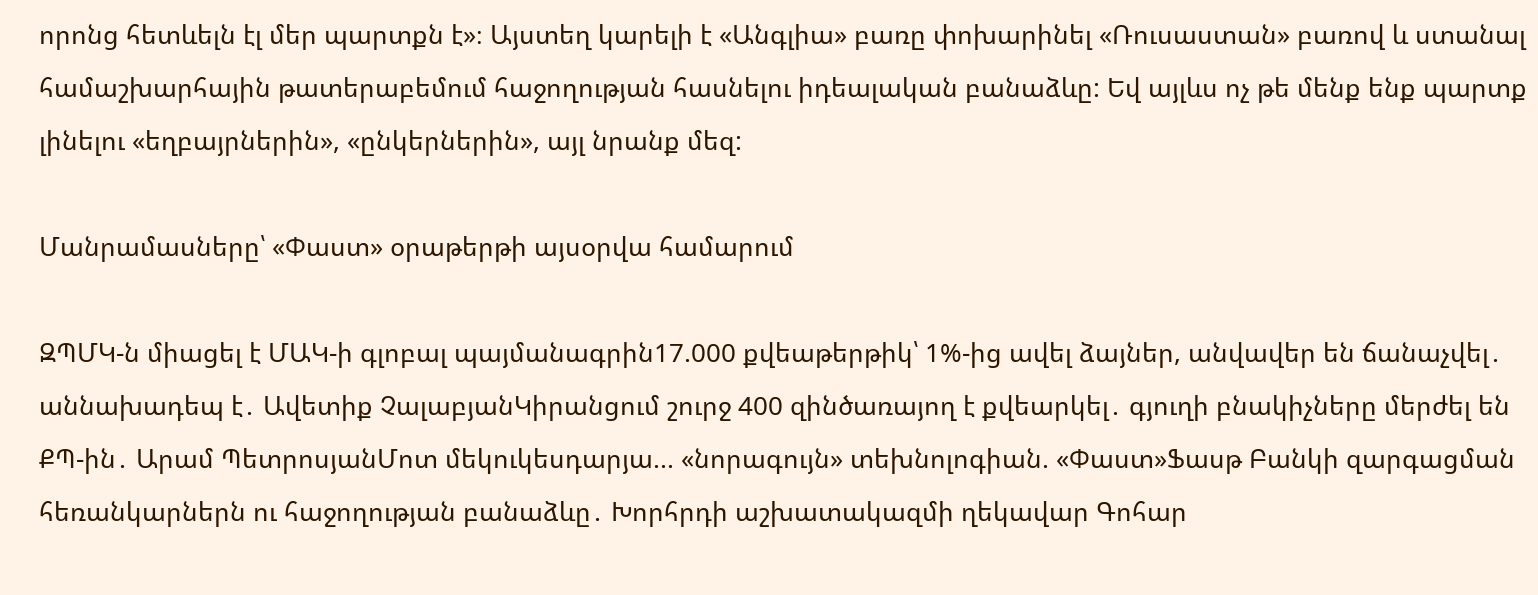որոնց հետևելն էլ մեր պարտքն է»։ Այստեղ կարելի է «Անգլիա» բառը փոխարինել «Ռուսաստան» բառով և ստանալ համաշխարհային թատերաբեմում հաջողության հասնելու իդեալական բանաձևը: Եվ այլևս ոչ թե մենք ենք պարտք լինելու «եղբայրներին», «ընկերներին», այլ նրանք մեզ:

Մանրամասները՝ «Փաստ» օրաթերթի այսօրվա համարում

ԶՊՄԿ-ն միացել է ՄԱԿ-ի գլոբալ պայմանագրին17.000 քվեաթերթիկ՝ 1%-ից ավել ձայներ, անվավեր են ճանաչվել․ աննախադեպ է․ Ավետիք ՉալաբյանԿիրանցում շուրջ 400 զինծառայող է քվեարկել․ գյուղի բնակիչները մերժել են ՔՊ-ին․ Արամ ՊետրոսյանՄոտ մեկուկեսդարյա... «նորագույն» տեխնոլոգիան. «Փաստ»Ֆասթ Բանկի զարգացման հեռանկարներն ու հաջողության բանաձևը․ Խորհրդի աշխատակազմի ղեկավար Գոհար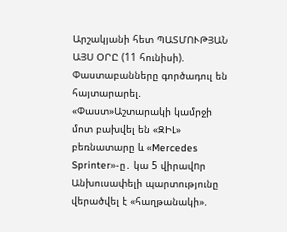Արշակյանի հետ ՊԱՏՄՈՒԹՅԱՆ ԱՅՍ ՕՐԸ (11 հունիսի). Փաստաբանները գործադուլ են հայտարարել. «Փաստ»Աշտարակի կամրջի մոտ բախվել են «ԶԻԼ» բեռնատարը և «Mercedes Sprinter»-ը․ կա 5 վիրավnր Անխուսափելի պարտությունը վերածվել է «հաղթանակի».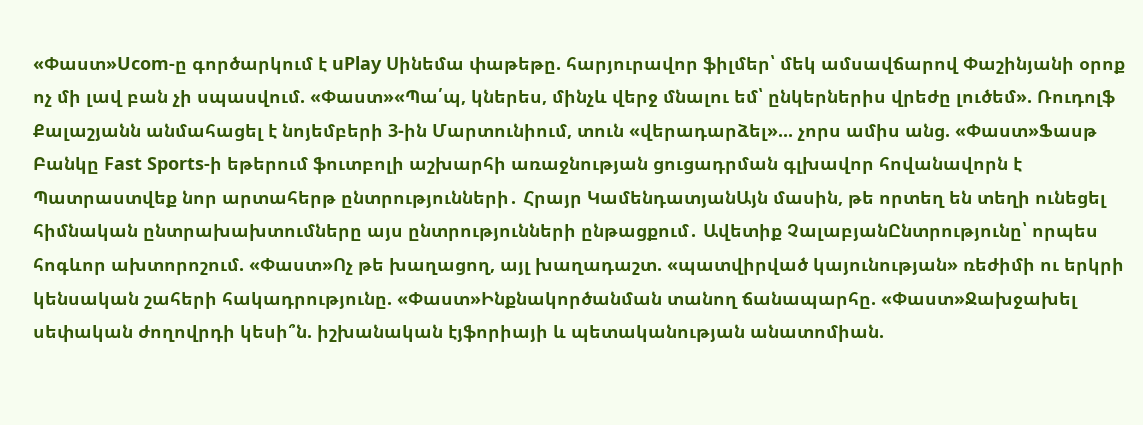«Փաստ»Ucom-ը գործարկում է uPlay Սինեմա փաթեթը. հարյուրավոր ֆիլմեր՝ մեկ ամսավճարով Փաշինյանի օրոք ոչ մի լավ բան չի սպասվում. «Փաստ»«Պա՛պ, կներես, մինչև վերջ մնալու եմ՝ ընկերներիս վրեժը լուծեմ». Ռուդոլֆ Քալաշյանն անմահացել է նոյեմբերի 3-ին Մարտունիում, տուն «վերադարձել»... չորս ամիս անց. «Փաստ»Ֆասթ Բանկը Fast Sports-ի եթերում ֆուտբոլի աշխարհի առաջնության ցուցադրման գլխավոր հովանավորն է Պատրաստվեք նոր արտահերթ ընտրությունների․ Հրայր ԿամենդատյանԱյն մասին, թե որտեղ են տեղի ունեցել հիմնական ընտրախախտումները այս ընտրությունների ընթացքում․ Ավետիք ՉալաբյանԸնտրությունը՝ որպես հոգևոր ախտորոշում. «Փաստ»Ոչ թե խաղացող, այլ խաղադաշտ. «պատվիրված կայունության» ռեժիմի ու երկրի կենսական շահերի հակադրությունը. «Փաստ»Ինքնակործանման տանող ճանապարհը. «Փաստ»Ջախջախել սեփական ժողովրդի կեսի՞ն. իշխանական էյֆորիայի և պետականության անատոմիան.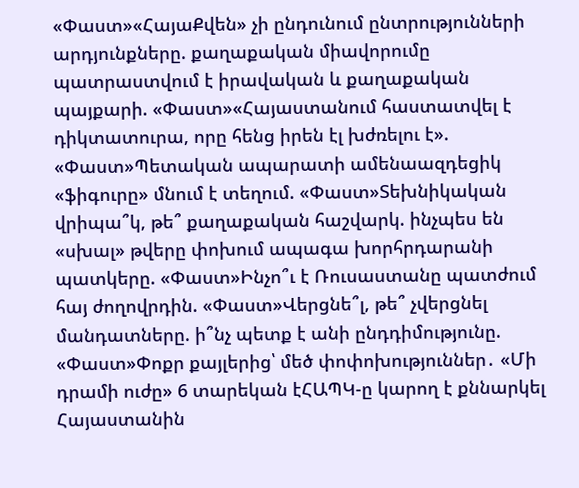«Փաստ»«ՀայաՔվեն» չի ընդունում ընտրությունների արդյունքները. քաղաքական միավորումը պատրաստվում է իրավական և քաղաքական պայքարի. «Փաստ»«Հայաստանում հաստատվել է դիկտատուրա, որը հենց իրեն էլ խժռելու է». «Փաստ»Պետական ապարատի ամենաազդեցիկ «ֆիգուրը» մնում է տեղում. «Փաստ»Տեխնիկական վրիպա՞կ, թե՞ քաղաքական հաշվարկ. ինչպես են «սխալ» թվերը փոխում ապագա խորհրդարանի պատկերը. «Փաստ»Ինչո՞ւ է Ռուսաստանը պատժում հայ ժողովրդին. «Փաստ»Վերցնե՞լ, թե՞ չվերցնել մանդատները. ի՞նչ պետք է անի ընդդիմությունը. «Փաստ»Փոքր քայլերից՝ մեծ փոփոխություններ․ «Մի դրամի ուժը» 6 տարեկան էՀԱՊԿ-ը կարող է քննարկել Հայաստանին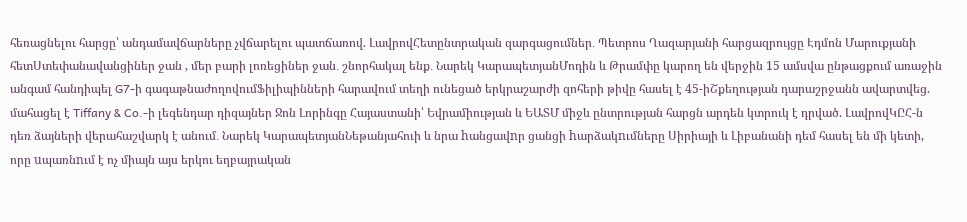հեռացնելու հարցը՝ անդամավճարները չվճարելու պատճառով. ԼավրովՀետընտրական զարգացումներ․ Պետրոս Ղազարյանի հարցազրույցը Էդմոն Մարուքյանի հետՍտեփանավանցիներ ջան , մեր բարի լոռեցիներ ջան․ շնորհակալ ենք․ Նարեկ ԿարապետյանՄոդին և Թրամփը կարող են վերջին 15 ամսվա ընթացքում առաջին անգամ հանդիպել G7-ի գագաթնաժողովումՖիլիպինների հարավում տեղի ունեցած երկրաշարժի զոհերի թիվը հասել է 45-իՇքեղության դարաշրջանն ավարտվեց. մահացել է Tiffany & Co.-ի լեգենդար դիզայներ Ջոն Լորինգը Հայաստանի՝ Եվրամիության և ԵԱՏՄ միջև ընտրության հարցն արդեն կտրուկ է դրված. ԼավրովԿԸՀ-ն դեռ ձայների վերահաշվարկ է անում․ Նարեկ ԿարապետյանՆեթանյահուի և նրա hանցավnր ցանցի hարձակnւմները Սիրիայի և Լիբանանի դեմ հասել են մի կետի, որը uպառնnւմ է ոչ միայն այս երկու եղբայրական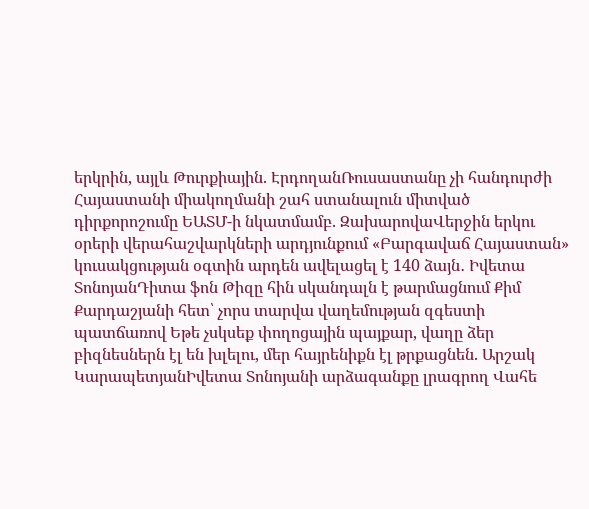երկրին, այլև Թուրքիային. ԷրդողանՌուսաստանը չի հանդուրժի Հայաստանի միակողմանի շահ ստանալուն միտված դիրքորոշումը ԵԱՏՄ-ի նկատմամբ. ԶախարովաՎերջին երկու օրերի վերահաշվարկների արդյունքում «Բարգավաճ Հայաստան» կուսակցության օգտին արդեն ավելացել է 140 ձայն․ Իվետա ՏոնոյանԴիտա ֆոն Թիզը հին սկանդալն է թարմացնում Քիմ Քարդաշյանի հետ՝ չորս տարվա վաղեմության զգեստի պատճառով Եթե չսկսեք փողոցային պայքար, վաղը ձեր բիզնեսներն էլ են խլելու, մեր հայրենիքն էլ թրքացնեն. Արշակ ԿարապետյանԻվետա Տոնոյանի արձագանքը լրագրող Վահե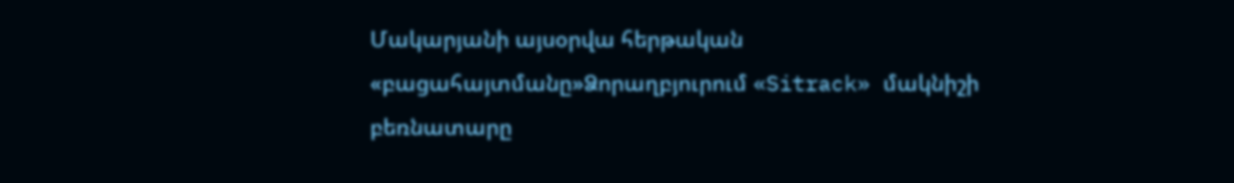Մակարյանի այսօրվա հերթական «բացահայտմանը»Ձորաղբյուրում «Sitrack» մակնիշի բեռնատարը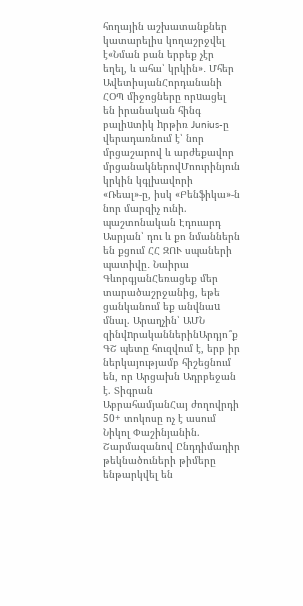հողային աշխատանքներ կատարելիս կողաշրջվել է«Նման բան երբեք չէր եղել, և ահա՝ կրկին»․ Մհեր ԱվետիսյանՀորդանանի ՀՕՊ միջոցները որuացել են իրանական հինգ բալիuտիկ hրթիռ Junius-ը վերադառնում է՝ նոր մրցաշարով և արժեքավոր մրցանակներովՄոուրինյուն կրկին կգլխավորի «Ռեալ»-ը, իսկ «Բենֆիկա»-ն նոր մարզիչ ունի. պաշտոնական Էդուարդ Ասրյան՝ դու և քո նմաններն են քցում ՀՀ ԶՈՒ սպաների պատիվը․ Նաիրա ԳևորգյանՀեռացեք մեր տարածաշրջանից, եթե ցանկանում եք անվնաu մնալ. Արաղչին՝ ԱՄՆ զինվnրականներինԱրդյո՞ք ԳՇ պետը հուզվում է, երբ իր ներկայությամբ հիշեցնում են, որ Արցախն Ադրբեջան է. Տիգրան ԱբրահամյանՀայ ժողովրդի 50+ տոկոսը ոչ է ասում Նիկոլ Փաշինյանին. Շարմազանով Ընդդիմադիր թեկնածուների թիմերը ենթարկվել են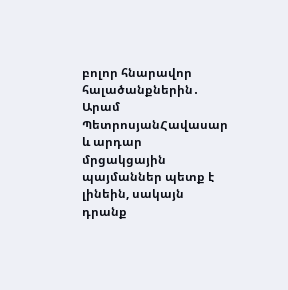բոլոր հնարավոր հալածանքներին․ Արամ ՊետրոսյանՀավասար և արդար մրցակցային պայմաններ պետք է լինեին, սակայն դրանք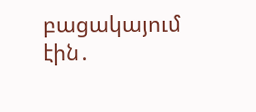բացակայում էին․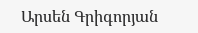Արսեն Գրիգորյան